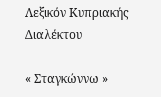Λεξικόν Κυπριακής Διαλέκτου

« Σταγκώννω »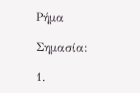Ρήμα

Σημασία:

1.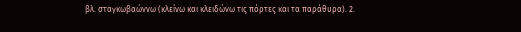βλ. σταγκωβαώννω (κλείνω και κλειδώνω τις πόρτες και τα παράθυρα). 2.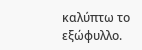καλύπτω το εξώφυλλο.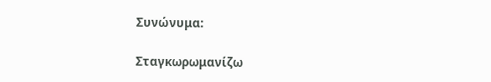Συνώνυμα:

Σταγκωρωμανίζω